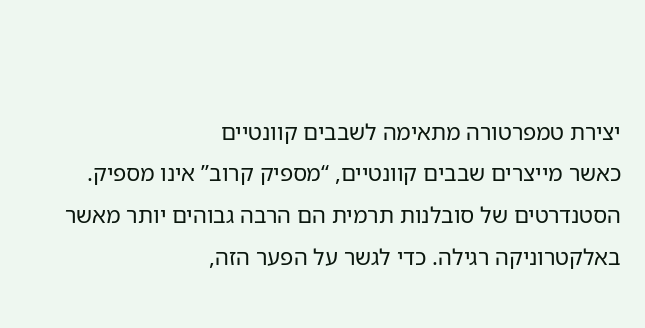יצירת טמפרטורה מתאימה לשבבים קוונטיים
כאשר מייצרים שבבים קוונטיים, “מספיק קרוב” אינו מספיק. הסטנדרטים של סובלנות תרמית הם הרבה גבוהים יותר מאשר באלקטרוניקה רגילה. כדי לגשר על הפער הזה,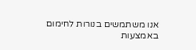אנו משתמשים בנורות לחימום באמצעות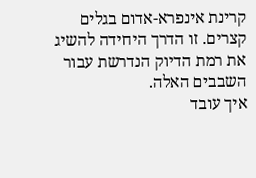קרינת אינפרא-אדום בגלים קצרים. זו הדרך היחידה להשיג את רמת הדיוק הנדרשת עבור השבבים האלה.
איך עובד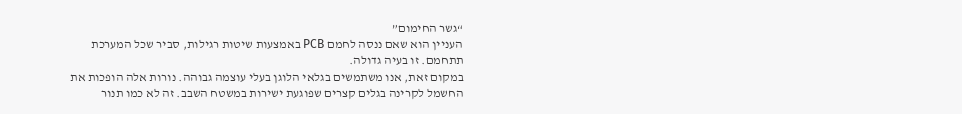“גשר החימום”
העניין הוא שאם ננסה לחמם PCB באמצעות שיטות רגילות, סביר שכל המערכת תתחמם. זו בעיה גדולה.
במקום זאת, אנו משתמשים בגלאי הלוגן בעלי עוצמה גבוהה. נורות אלה הופכות את החשמל לקרינה בגלים קצרים שפוגעת ישירות במשטח השבב. זה לא כמו תנור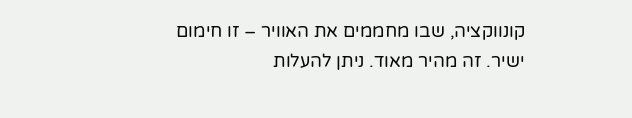קונווקציה, שבו מחממים את האוויר – זו חימום ישיר. זה מהיר מאוד. ניתן להעלות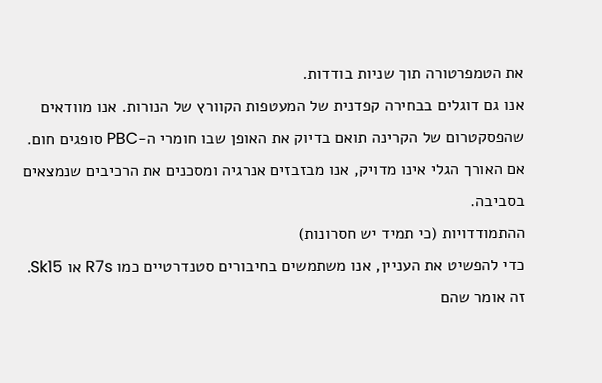את הטמפרטורה תוך שניות בודדות.
אנו גם דוגלים בבחירה קפדנית של המעטפות הקוורץ של הנורות. אנו מוודאים שהפסקטרום של הקרינה תואם בדיוק את האופן שבו חומרי ה-PBC סופגים חום. אם האורך הגלי אינו מדויק, אנו מבזבזים אנרגיה ומסכנים את הרכיבים שנמצאים בסביבה.
ההתמודדויות (כי תמיד יש חסרונות)
כדי להפשיט את העניין, אנו משתמשים בחיבורים סטנדרטיים כמו R7s או Sk15. זה אומר שהם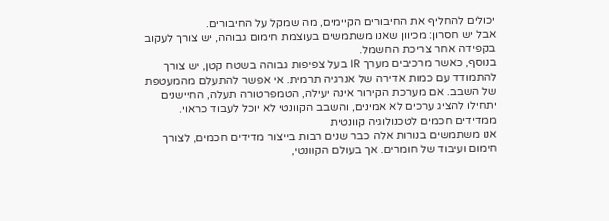יכולים להחליף את החיבורים הקיימים, מה שמקל על החיבורים.
אבל יש חסרון: מכיוון שאנו משתמשים בעוצמת חימום גבוהה, יש צורך לעקוב בקפידה אחר צריכת החשמל.
בנוסף, כאשר מרכיבים מערך IR בעל צפיפות גבוהה בשטח קטן, יש צורך להתמודד עם כמות אדירה של אנרגיה תרמית. אי אפשר להתעלם מהמעטפת של השבב. אם מערכת הקירור אינה יעילה, הטמפרטורה תעלה, החיישנים יתחילו להציג ערכים לא אמינים, והשבב הקוונטי לא יוכל לעבוד כראוי.
ממדידים חכמים לטכנולוגיה קוונטית
אנו משתמשים בנורות אלה כבר שנים רבות בייצור מדידים חכמים, לצורך חימום ועיבוד של חומרים. אך בעולם הקוונטי,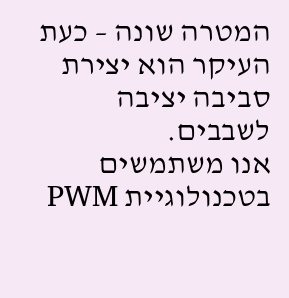המטרה שונה – כעת העיקר הוא יצירת סביבה יציבה לשבבים.
אנו משתמשים בטכנולוגיית PWM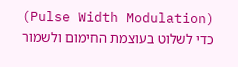(Pulse Width Modulation) כדי לשלוט בעוצמת החימום ולשמור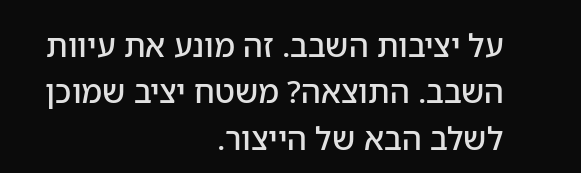על יציבות השבב. זה מונע את עיוות השבב. התוצאה? משטח יציב שמוכן לשלב הבא של הייצור.